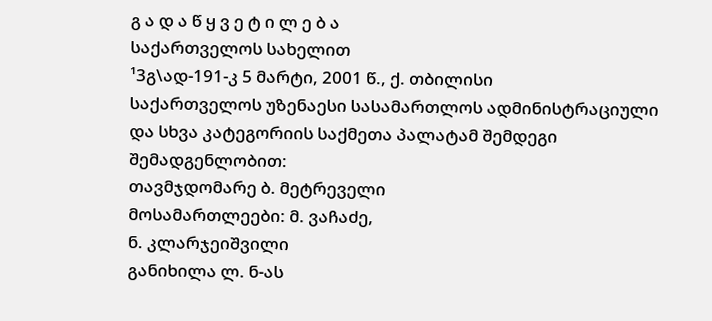გ ა დ ა წ ყ ვ ე ტ ი ლ ე ბ ა
საქართველოს სახელით
¹3გ\ად-191-კ 5 მარტი, 2001 წ., ქ. თბილისი
საქართველოს უზენაესი სასამართლოს ადმინისტრაციული და სხვა კატეგორიის საქმეთა პალატამ შემდეგი შემადგენლობით:
თავმჯდომარე ბ. მეტრეველი
მოსამართლეები: მ. ვაჩაძე,
ნ. კლარჯეიშვილი
განიხილა ლ. ნ-ას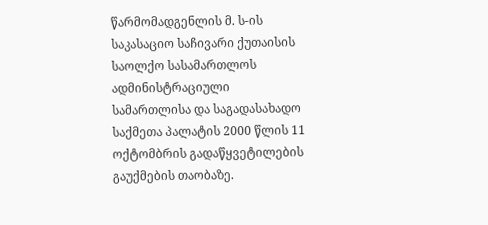წარმომადგენლის მ. ს-ის საკასაციო საჩივარი ქუთაისის საოლქო სასამართლოს ადმინისტრაციული სამართლისა და საგადასახადო საქმეთა პალატის 2000 წლის 11 ოქტომბრის გადაწყვეტილების გაუქმების თაობაზე.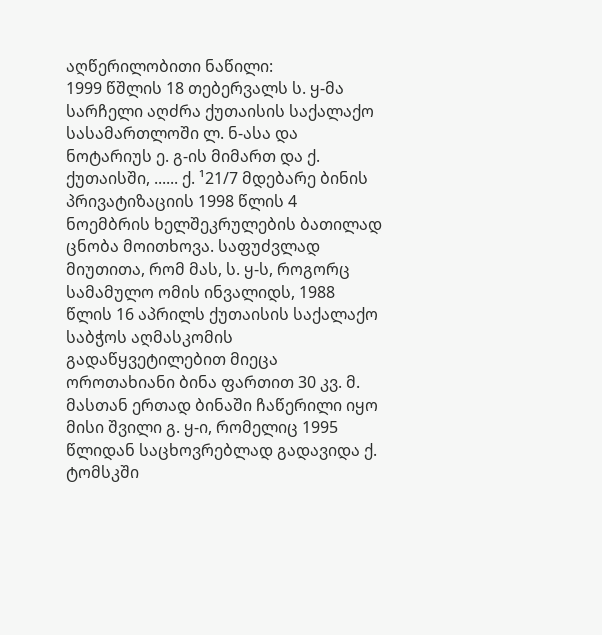აღწერილობითი ნაწილი:
1999 წშლის 18 თებერვალს ს. ყ-მა სარჩელი აღძრა ქუთაისის საქალაქო სასამართლოში ლ. ნ-ასა და ნოტარიუს ე. გ-ის მიმართ და ქ. ქუთაისში, ...... ქ. ¹21/7 მდებარე ბინის პრივატიზაციის 1998 წლის 4 ნოემბრის ხელშეკრულების ბათილად ცნობა მოითხოვა. საფუძვლად მიუთითა, რომ მას, ს. ყ-ს, როგორც სამამულო ომის ინვალიდს, 1988 წლის 16 აპრილს ქუთაისის საქალაქო საბჭოს აღმასკომის გადაწყვეტილებით მიეცა ოროთახიანი ბინა ფართით 30 კვ. მ. მასთან ერთად ბინაში ჩაწერილი იყო მისი შვილი გ. ყ-ი, რომელიც 1995 წლიდან საცხოვრებლად გადავიდა ქ. ტომსკში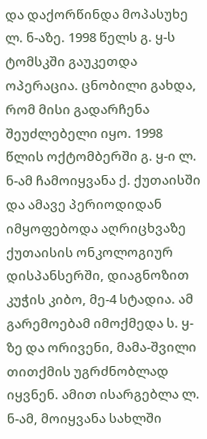და დაქორწინდა მოპასუხე ლ. ნ-აზე. 1998 წელს გ. ყ-ს ტომსკში გაუკეთდა ოპერაცია. ცნობილი გახდა, რომ მისი გადარჩენა შეუძლებელი იყო. 1998 წლის ოქტომბერში გ. ყ-ი ლ. ნ-ამ ჩამოიყვანა ქ. ქუთაისში და ამავე პერიოდიდან იმყოფებოდა აღრიცხვაზე ქუთაისის ონკოლოგიურ დისპანსერში, დიაგნოზით კუჭის კიბო, მე-4 სტადია. ამ გარემოებამ იმოქმედა ს. ყ-ზე და ორივენი, მამა-შვილი თითქმის უგრძნობლად იყვნენ. ამით ისარგებლა ლ. ნ-ამ, მოიყვანა სახლში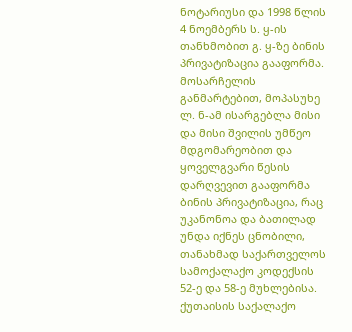ნოტარიუსი და 1998 წლის 4 ნოემბერს ს. ყ-ის თანხმობით გ. ყ-ზე ბინის პრივატიზაცია გააფორმა. მოსარჩელის განმარტებით, მოპასუხე ლ. ნ-ამ ისარგებლა მისი და მისი შვილის უმწეო მდგომარეობით და ყოველგვარი წესის დარღვევით გააფორმა ბინის პრივატიზაცია, რაც უკანონოა და ბათილად უნდა იქნეს ცნობილი, თანახმად საქართველოს სამოქალაქო კოდექსის 52-ე და 58-ე მუხლებისა.
ქუთაისის საქალაქო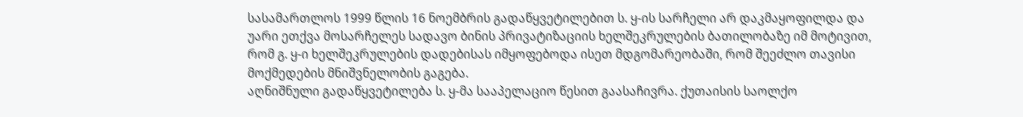სასამართლოს 1999 წლის 16 ნოემბრის გადაწყვეტილებით ს. ყ-ის სარჩელი არ დაკმაყოფილდა და უარი ეთქვა მოსარჩელეს სადავო ბინის პრივატიზაციის ხელშეკრულების ბათილობაზე იმ მოტივით, რომ გ. ყ-ი ხელშეკრულების დადებისას იმყოფებოდა ისეთ მდგომარეობაში, რომ შეეძლო თავისი მოქმედების მნიშვნელობის გაგება.
აღნიშნული გადაწყვეტილება ს. ყ-მა სააპელაციო წესით გაასაჩივრა. ქუთაისის საოლქო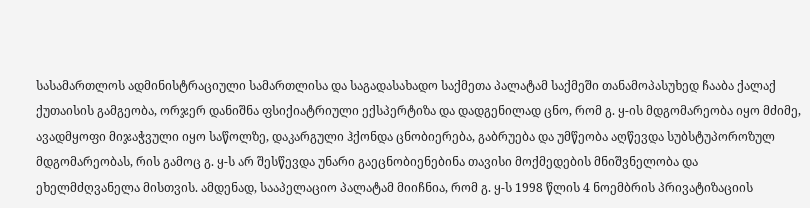სასამართლოს ადმინისტრაციული სამართლისა და საგადასახადო საქმეთა პალატამ საქმეში თანამოპასუხედ ჩააბა ქალაქ ქუთაისის გამგეობა, ორჯერ დანიშნა ფსიქიატრიული ექსპერტიზა და დადგენილად ცნო, რომ გ. ყ-ის მდგომარეობა იყო მძიმე, ავადმყოფი მიჯაჭვული იყო საწოლზე, დაკარგული ჰქონდა ცნობიერება, გაბრუება და უმწეობა აღწევდა სუბსტუპოროზულ მდგომარეობას, რის გამოც გ. ყ-ს არ შესწევდა უნარი გაეცნობიენებინა თავისი მოქმედების მნიშვნელობა და ეხელმძღვანელა მისთვის. ამდენად, სააპელაციო პალატამ მიიჩნია, რომ გ. ყ-ს 1998 წლის 4 ნოემბრის პრივატიზაციის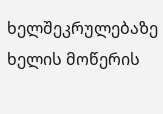ხელშეკრულებაზე ხელის მოწერის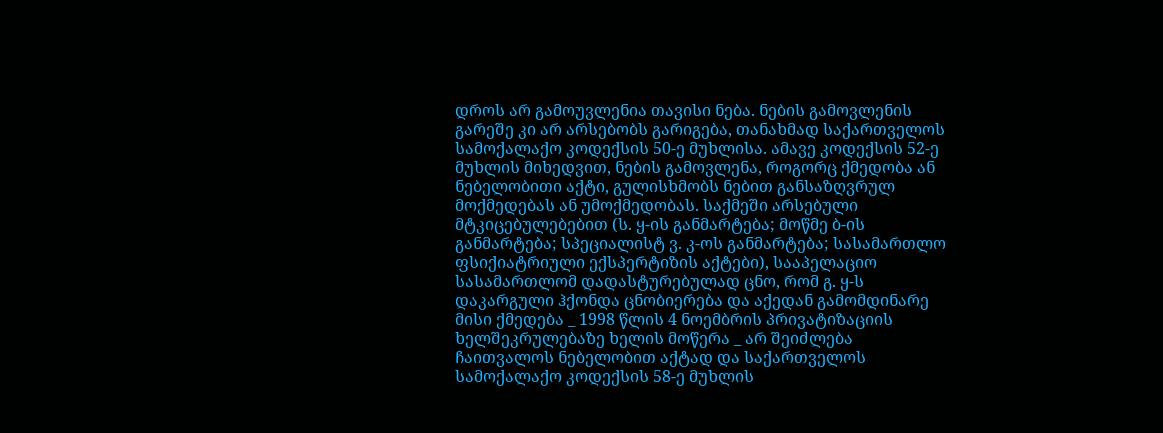დროს არ გამოუვლენია თავისი ნება. ნების გამოვლენის გარეშე კი არ არსებობს გარიგება, თანახმად საქართველოს სამოქალაქო კოდექსის 50-ე მუხლისა. ამავე კოდექსის 52-ე მუხლის მიხედვით, ნების გამოვლენა, როგორც ქმედობა ან ნებელობითი აქტი, გულისხმობს ნებით განსაზღვრულ მოქმედებას ან უმოქმედობას. საქმეში არსებული მტკიცებულებებით (ს. ყ-ის განმარტება; მოწმე ბ-ის განმარტება; სპეციალისტ ვ. კ-ოს განმარტება; სასამართლო ფსიქიატრიული ექსპერტიზის აქტები), სააპელაციო სასამართლომ დადასტურებულად ცნო, რომ გ. ყ-ს დაკარგული ჰქონდა ცნობიერება და აქედან გამომდინარე მისი ქმედება _ 1998 წლის 4 ნოემბრის პრივატიზაციის ხელშეკრულებაზე ხელის მოწერა _ არ შეიძლება ჩაითვალოს ნებელობით აქტად და საქართველოს სამოქალაქო კოდექსის 58-ე მუხლის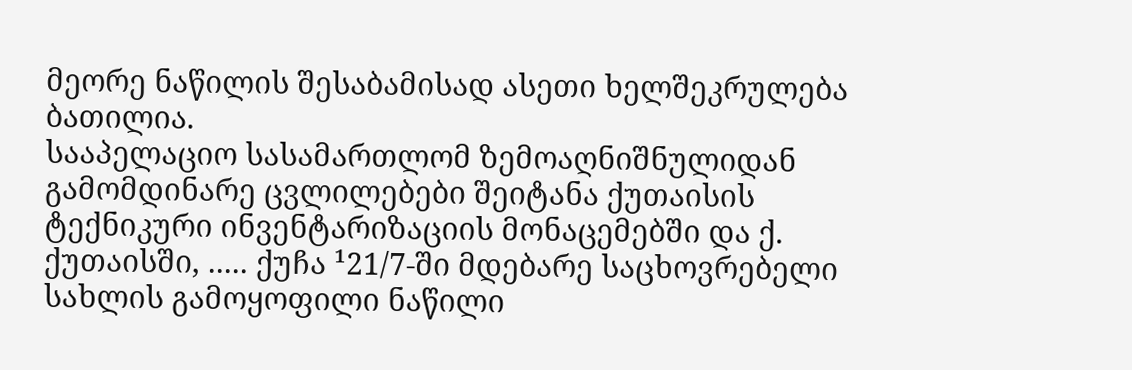მეორე ნაწილის შესაბამისად ასეთი ხელშეკრულება ბათილია.
სააპელაციო სასამართლომ ზემოაღნიშნულიდან გამომდინარე ცვლილებები შეიტანა ქუთაისის ტექნიკური ინვენტარიზაციის მონაცემებში და ქ. ქუთაისში, ..... ქუჩა ¹21/7-ში მდებარე საცხოვრებელი სახლის გამოყოფილი ნაწილი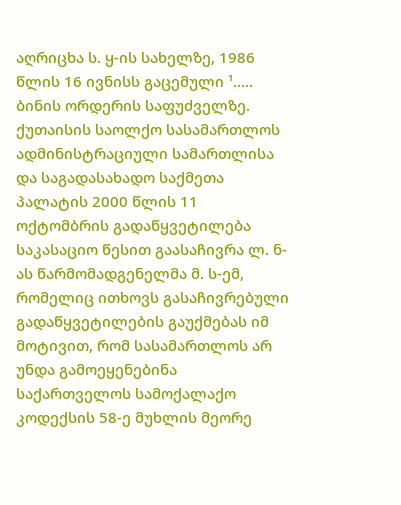აღრიცხა ს. ყ-ის სახელზე, 1986 წლის 16 ივნისს გაცემული ¹..... ბინის ორდერის საფუძველზე.
ქუთაისის საოლქო სასამართლოს ადმინისტრაციული სამართლისა და საგადასახადო საქმეთა პალატის 2000 წლის 11 ოქტომბრის გადაწყვეტილება საკასაციო წესით გაასაჩივრა ლ. ნ-ას წარმომადგენელმა მ. ს-ემ, რომელიც ითხოვს გასაჩივრებული გადაწყვეტილების გაუქმებას იმ მოტივით, რომ სასამართლოს არ უნდა გამოეყენებინა საქართველოს სამოქალაქო კოდექსის 58-ე მუხლის მეორე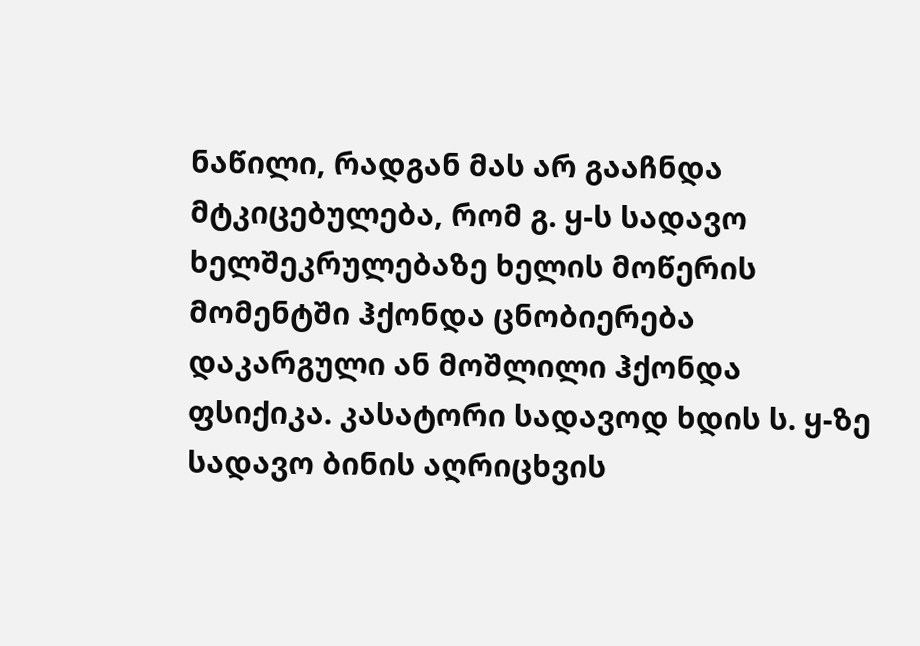ნაწილი, რადგან მას არ გააჩნდა მტკიცებულება, რომ გ. ყ-ს სადავო ხელშეკრულებაზე ხელის მოწერის მომენტში ჰქონდა ცნობიერება დაკარგული ან მოშლილი ჰქონდა ფსიქიკა. კასატორი სადავოდ ხდის ს. ყ-ზე სადავო ბინის აღრიცხვის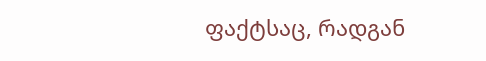ფაქტსაც, რადგან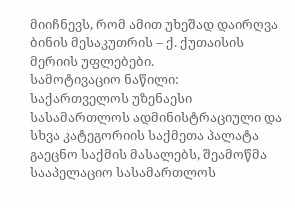მიიჩნევს, რომ ამით უხეშად დაირღვა ბინის მესაკუთრის – ქ. ქუთაისის მერიის უფლებები.
სამოტივაციო ნაწილი:
საქართველოს უზენაესი სასამართლოს ადმინისტრაციული და სხვა კატეგორიის საქმეთა პალატა გაეცნო საქმის მასალებს, შეამოწმა სააპელაციო სასამართლოს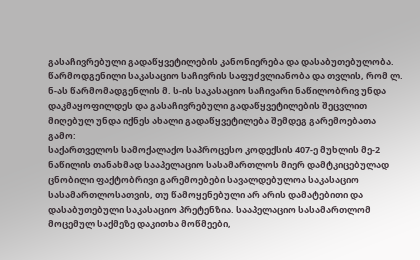გასაჩივრებული გადაწყვეტილების კანონიერება და დასაბუთებულობა. წარმოდგენილი საკასაციო საჩივრის საფუძვლიანობა და თვლის, რომ ლ. ნ-ას წარმომადგენლის მ. ს-ის საკასაციო საჩივარი ნაწილობრივ უნდა დაკმაყოფილდეს და გასაჩივრებული გადაწყვეტილების შეცვლით მიღებულ უნდა იქნეს ახალი გადაწყვეტილება შემდეგ გარემოებათა გამო:
საქართველოს სამოქალაქო საპროცესო კოდექსის 407-ე მუხლის მე-2 ნაწილის თანახმად სააპელაციო სასამართლოს მიერ დამტკიცებულად ცნობილი ფაქტობრივი გარემოებები სავალდებულოა საკასაციო სასამართლოსათვის, თუ წამოყენებული არ არის დამატებითი და დასაბუთებული საკასაციო პრეტენზია. სააპელაციო სასამართლომ მოცემულ საქმეზე დაკითხა მოწმეები,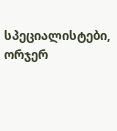სპეციალისტები, ორჯერ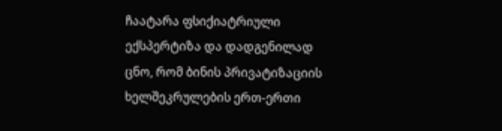ჩაატარა ფსიქიატრიული ექსპერტიზა და დადგენილად ცნო, რომ ბინის პრივატიზაციის ხელშეკრულების ერთ-ერთი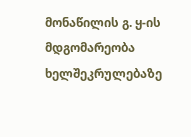მონაწილის გ. ყ-ის მდგომარეობა ხელშეკრულებაზე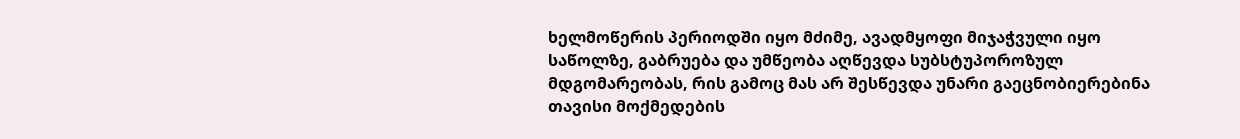ხელმოწერის პერიოდში იყო მძიმე, ავადმყოფი მიჯაჭვული იყო საწოლზე, გაბრუება და უმწეობა აღწევდა სუბსტუპოროზულ მდგომარეობას, რის გამოც მას არ შესწევდა უნარი გაეცნობიერებინა თავისი მოქმედების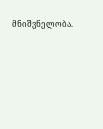მნიშვნელობა.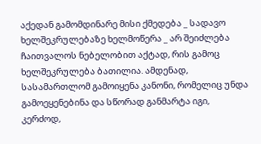აქედან გამომდინარე მისი ქმედება _ სადავო ხელშეკრულებაზე ხელმოწერა _ არ შეიძლება ჩაითვალოს ნებელობით აქტად, რის გამოც ხელშეკრულება ბათილია. ამდენად, სასამართლომ გამოიყენა კანონი, რომელიც უნდა გამოეყენებინა და სწორად განმარტა იგი, კერძოდ,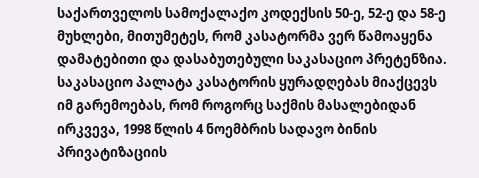საქართველოს სამოქალაქო კოდექსის 50-ე, 52-ე და 58-ე მუხლები, მითუმეტეს, რომ კასატორმა ვერ წამოაყენა დამატებითი და დასაბუთებული საკასაციო პრეტენზია.
საკასაციო პალატა კასატორის ყურადღებას მიაქცევს იმ გარემოებას, რომ როგორც საქმის მასალებიდან ირკვევა, 1998 წლის 4 ნოემბრის სადავო ბინის პრივატიზაციის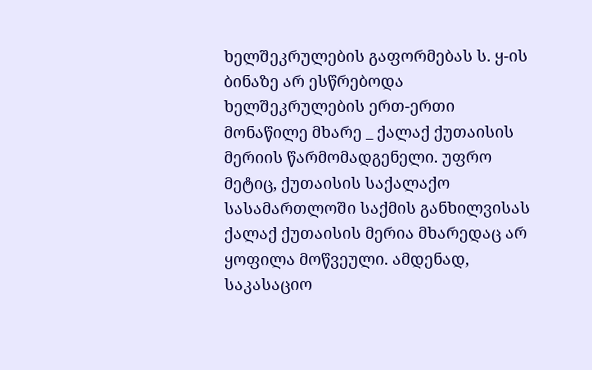ხელშეკრულების გაფორმებას ს. ყ-ის ბინაზე არ ესწრებოდა ხელშეკრულების ერთ-ერთი მონაწილე მხარე _ ქალაქ ქუთაისის მერიის წარმომადგენელი. უფრო მეტიც, ქუთაისის საქალაქო სასამართლოში საქმის განხილვისას ქალაქ ქუთაისის მერია მხარედაც არ ყოფილა მოწვეული. ამდენად, საკასაციო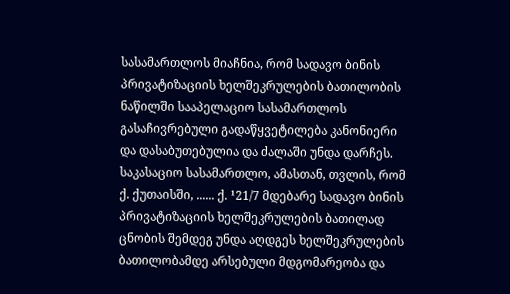სასამართლოს მიაჩნია, რომ სადავო ბინის პრივატიზაციის ხელშეკრულების ბათილობის ნაწილში სააპელაციო სასამართლოს გასაჩივრებული გადაწყვეტილება კანონიერი და დასაბუთებულია და ძალაში უნდა დარჩეს.
საკასაციო სასამართლო, ამასთან, თვლის, რომ ქ. ქუთაისში, ...... ქ. ¹21/7 მდებარე სადავო ბინის პრივატიზაციის ხელშეკრულების ბათილად ცნობის შემდეგ უნდა აღდგეს ხელშეკრულების ბათილობამდე არსებული მდგომარეობა და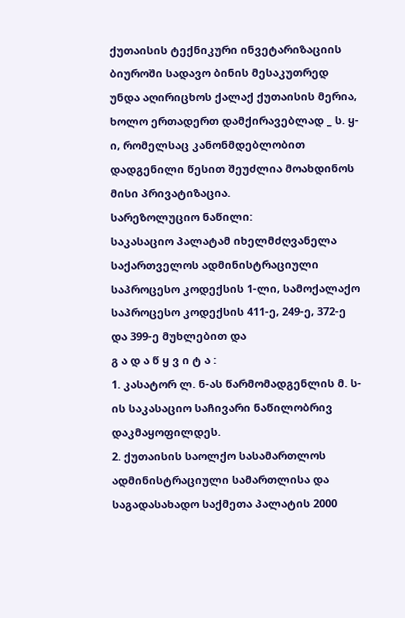ქუთაისის ტექნიკური ინვეტარიზაციის ბიუროში სადავო ბინის მესაკუთრედ უნდა აღირიცხოს ქალაქ ქუთაისის მერია, ხოლო ერთადერთ დამქირავებლად _ ს. ყ-ი, რომელსაც კანონმდებლობით დადგენილი წესით შეუძლია მოახდინოს მისი პრივატიზაცია.
სარეზოლუციო ნაწილი:
საკასაციო პალატამ იხელმძღვანელა საქართველოს ადმინისტრაციული საპროცესო კოდექსის 1-ლი, სამოქალაქო საპროცესო კოდექსის 411-ე, 249-ე, 372-ე და 399-ე მუხლებით და
გ ა დ ა წ ყ ვ ი ტ ა :
1. კასატორ ლ. ნ-ას წარმომადგენლის მ. ს-ის საკასაციო საჩივარი ნაწილობრივ დაკმაყოფილდეს.
2. ქუთაისის საოლქო სასამართლოს ადმინისტრაციული სამართლისა და საგადასახადო საქმეთა პალატის 2000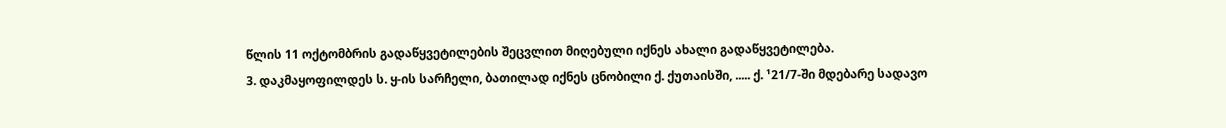წლის 11 ოქტომბრის გადაწყვეტილების შეცვლით მიღებული იქნეს ახალი გადაწყვეტილება.
3. დაკმაყოფილდეს ს. ყ-ის სარჩელი, ბათილად იქნეს ცნობილი ქ. ქუთაისში, ..... ქ. ¹21/7-ში მდებარე სადავო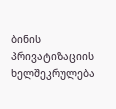ბინის პრივატიზაციის ხელშეკრულება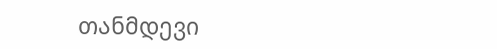თანმდევი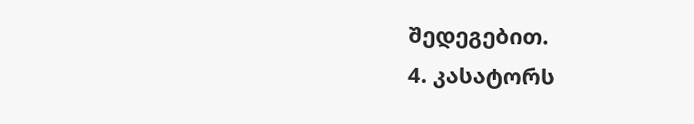შედეგებით.
4. კასატორს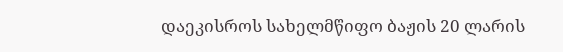დაეკისროს სახელმწიფო ბაჟის 20 ლარის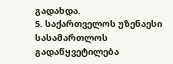გადახდა.
5. საქართველოს უზენაესი სასამართლოს გადაწყვეტილება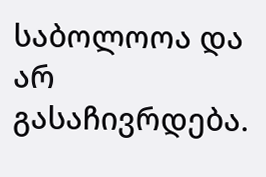საბოლოოა და არ გასაჩივრდება.